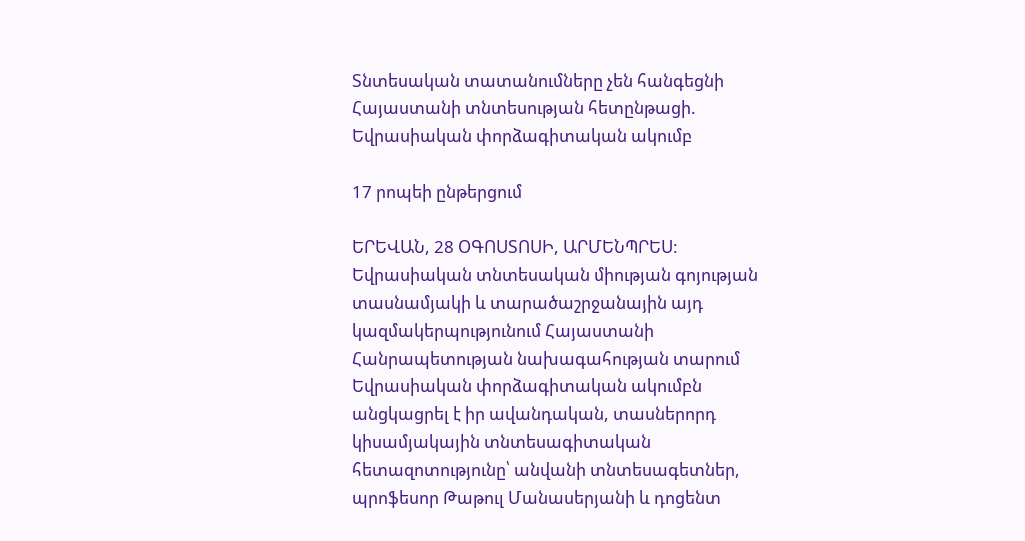Տնտեսական տատանումները չեն հանգեցնի Հայաստանի տնտեսության հետընթացի. Եվրասիական փորձագիտական ակումբ

17 րոպեի ընթերցում

ԵՐԵՎԱՆ, 28 ՕԳՈՍՏՈՍԻ, ԱՐՄԵՆՊՐԵՍ: Եվրասիական տնտեսական միության գոյության տասնամյակի և տարածաշրջանային այդ կազմակերպությունում Հայաստանի Հանրապետության նախագահության տարում Եվրասիական փորձագիտական ակումբն անցկացրել է իր ավանդական, տասներորդ կիսամյակային տնտեսագիտական հետազոտությունը՝ անվանի տնտեսագետներ, պրոֆեսոր Թաթուլ Մանասերյանի և դոցենտ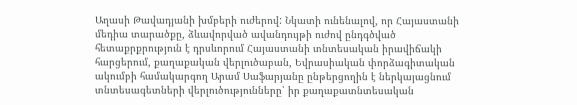Աղասի Թավադյանի խմբերի ուժերով: Նկատի ունենալով, որ Հայաստանի մեդիա տարածքը, ձևավորված ավանդույթի ուժով ընդգծված հետաքրքրություն է դրսևորում Հայաստանի տնտեսական իրավիճակի հարցերում, քաղաքական վերլուծաբան, Եվրասիական փորձագիտական ակումբի համակարգող Արամ Սաֆարյանը ընթերցողին է ներկայացնում տնտեսագետների վերլուծությունները՝ իր քաղաքատնտեսական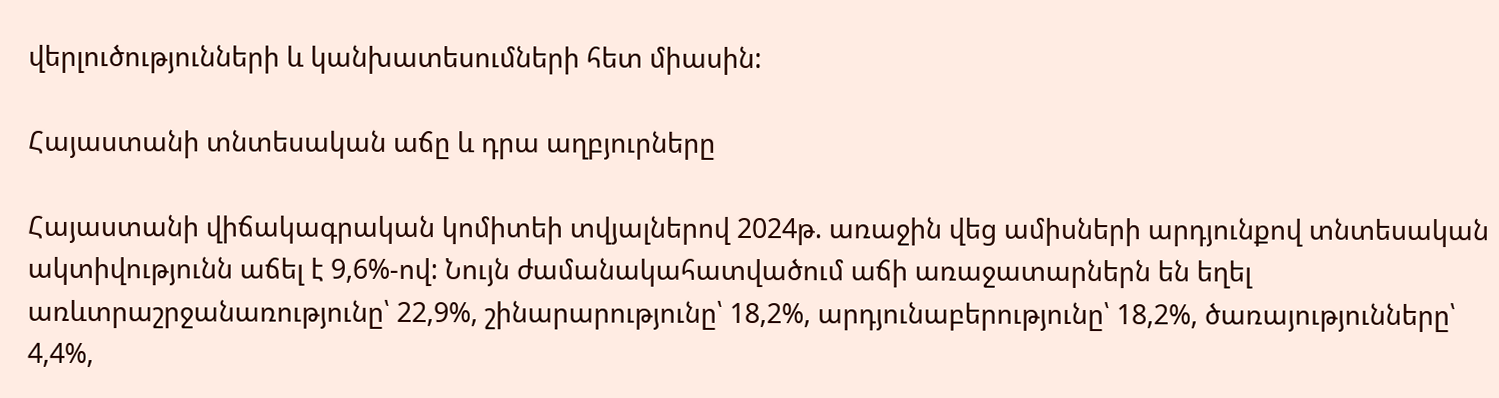վերլուծությունների և կանխատեսումների հետ միասին:

Հայաստանի տնտեսական աճը և դրա աղբյուրները

Հայաստանի վիճակագրական կոմիտեի տվյալներով 2024թ. առաջին վեց ամիսների արդյունքով տնտեսական ակտիվությունն աճել է 9,6%-ով: Նույն ժամանակահատվածում աճի առաջատարներն են եղել առևտրաշրջանառությունը՝ 22,9%, շինարարությունը՝ 18,2%, արդյունաբերությունը՝ 18,2%, ծառայությունները՝ 4,4%,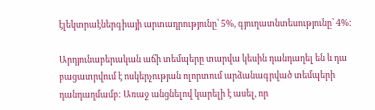էլեկտրաէներգիայի արտադրությունը՝ 5%, գյուղատնտեսությունը՝ 4%:

Արդյունաբերական աճի տեմպերը տարվա կեսին դանդաղել են և դա բացատրվում է ոսկերչության ոլորտում արձանագրված տեմպերի դանդաղմամբ: Առաջ անցնելով կարելի է ասել, որ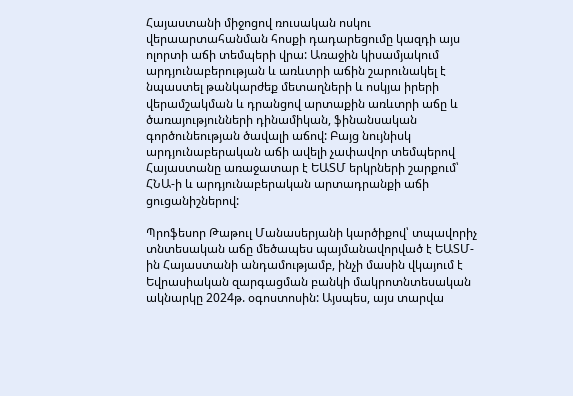Հայաստանի միջոցով ռուսական ոսկու վերաարտահանման հոսքի դադարեցումը կազդի այս ոլորտի աճի տեմպերի վրա: Առաջին կիսամյակում արդյունաբերության և առևտրի աճին շարունակել է նպաստել թանկարժեք մետաղների և ոսկյա իրերի վերամշակման և դրանցով արտաքին առևտրի աճը և ծառայությունների դինամիկան, ֆինանսական գործունեության ծավալի աճով: Բայց նույնիսկ արդյունաբերական աճի ավելի չափավոր տեմպերով Հայաստանը առաջատար է ԵԱՏՄ երկրների շարքում՝ ՀՆԱ-ի և արդյունաբերական արտադրանքի աճի ցուցանիշներով:

Պրոֆեսոր Թաթուլ Մանասերյանի կարծիքով՝ տպավորիչ տնտեսական աճը մեծապես պայմանավորված է ԵԱՏՄ-ին Հայաստանի անդամությամբ, ինչի մասին վկայում է Եվրասիական զարգացման բանկի մակրոտնտեսական ակնարկը 2024թ. օգոստոսին: Այսպես, այս տարվա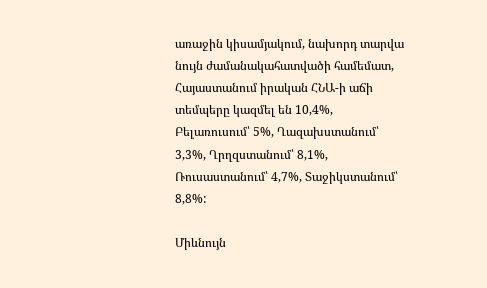առաջին կիսամյակում, նախորդ տարվա նույն ժամանակահատվածի համեմատ, Հայաստանում իրական ՀՆԱ-ի աճի տեմպերը կազմել են 10,4%, Բելառուսում՝ 5%, Ղազախստանում՝ 3,3%, Ղրղզստանում՝ 8,1%, Ռուսաստանում՝ 4,7%, Տաջիկստանում՝ 8,8%:

Միևնույն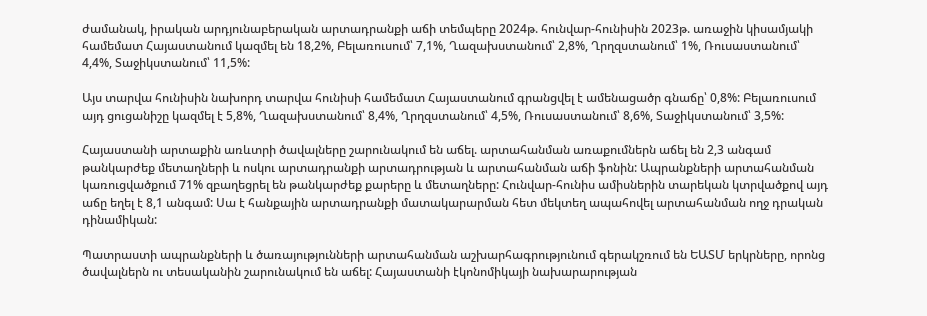ժամանակ, իրական արդյունաբերական արտադրանքի աճի տեմպերը 2024թ. հունվար-հունիսին 2023թ. առաջին կիսամյակի համեմատ Հայաստանում կազմել են 18,2%, Բելառուսում՝ 7,1%, Ղազախստանում՝ 2,8%, Ղրղզստանում՝ 1%, Ռուսաստանում՝ 4,4%, Տաջիկստանում՝ 11,5%:

Այս տարվա հունիսին նախորդ տարվա հունիսի համեմատ Հայաստանում գրանցվել է ամենացածր գնաճը՝ 0,8%: Բելառուսում այդ ցուցանիշը կազմել է 5,8%, Ղազախստանում՝ 8,4%, Ղրղզստանում՝ 4,5%, Ռուսաստանում՝ 8,6%, Տաջիկստանում՝ 3,5%:

Հայաստանի արտաքին առևտրի ծավալները շարունակում են աճել. արտահանման առաքումներն աճել են 2,3 անգամ թանկարժեք մետաղների և ոսկու արտադրանքի արտադրության և արտահանման աճի ֆոնին: Ապրանքների արտահանման կառուցվածքում 71% զբաղեցրել են թանկարժեք քարերը և մետաղները: Հունվար-հունիս ամիսներին տարեկան կտրվածքով այդ աճը եղել է 8,1 անգամ: Սա է հանքային արտադրանքի մատակարարման հետ մեկտեղ ապահովել արտահանման ողջ դրական դինամիկան:

Պատրաստի ապրանքների և ծառայությունների արտահանման աշխարհագրությունում գերակշռում են ԵԱՏՄ երկրները, որոնց ծավալներն ու տեսականին շարունակում են աճել: Հայաստանի էկոնոմիկայի նախարարության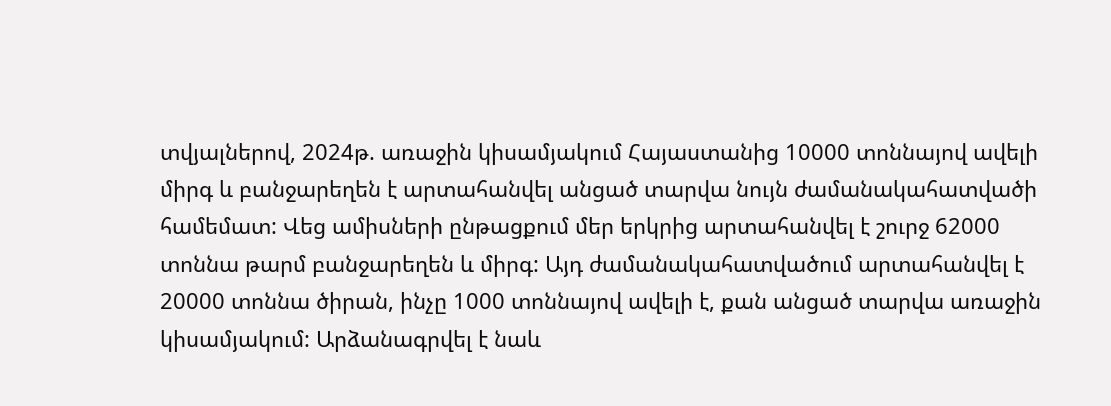տվյալներով, 2024թ. առաջին կիսամյակում Հայաստանից 10000 տոննայով ավելի միրգ և բանջարեղեն է արտահանվել անցած տարվա նույն ժամանակահատվածի համեմատ: Վեց ամիսների ընթացքում մեր երկրից արտահանվել է շուրջ 62000 տոննա թարմ բանջարեղեն և միրգ: Այդ ժամանակահատվածում արտահանվել է 20000 տոննա ծիրան, ինչը 1000 տոննայով ավելի է, քան անցած տարվա առաջին կիսամյակում: Արձանագրվել է նաև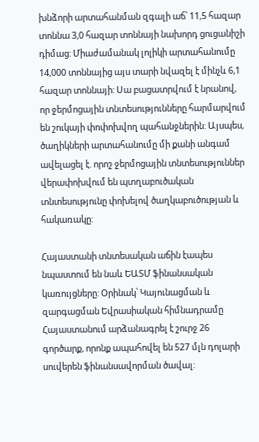խնձորի արտահանման զգալի աճ՝ 11,5 հազար տոննա 3,0 հազար տոննայի նախորդ ցուցանիշի դիմաց: Միաժամանակ լոլիկի արտահանումը 14,000 տոննայից այս տարի նվազել է մինչև 6,1 հազար տոննայի: Սա բացատրվում է նրանով, որ ջերմոցային տնտեսությունները հարմարվում են շուկայի փոփոխվող պահանջներին: Այսպես, ծաղիկների արտահանումը մի քանի անգամ ավելացել է. որոշ ջերմոցային տնտեսություններ վերափոխվում են պտղաբուծական տնտեսությունը փոխելով ծաղկաբուծության և հակառակը:

Հայաստանի տնտեսական աճին էապես նպաստում են նաև ԵԱՏՄ ֆինանսական կառույցները: Օրինակ՝ Կայունացման և զարգացման Եվրասիական հիմնադրամը Հայաստանում արձանագրել է շուրջ 26 գործարք, որոնք ապահովել են 527 մլն դոլարի սուվերեն ֆինանսավորման ծավալ: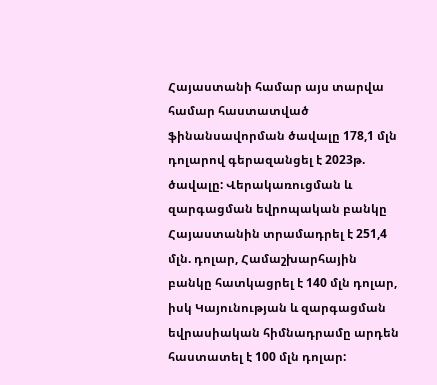Հայաստանի համար այս տարվա համար հաստատված ֆինանսավորման ծավալը 178,1 մլն դոլարով գերազանցել է 2023թ. ծավալը: Վերակառուցման և զարգացման եվրոպական բանկը Հայաստանին տրամադրել է 251,4 մլն. դոլար, Համաշխարհային բանկը հատկացրել է 140 մլն դոլար, իսկ Կայունության և զարգացման եվրասիական հիմնադրամը արդեն հաստատել է 100 մլն դոլար: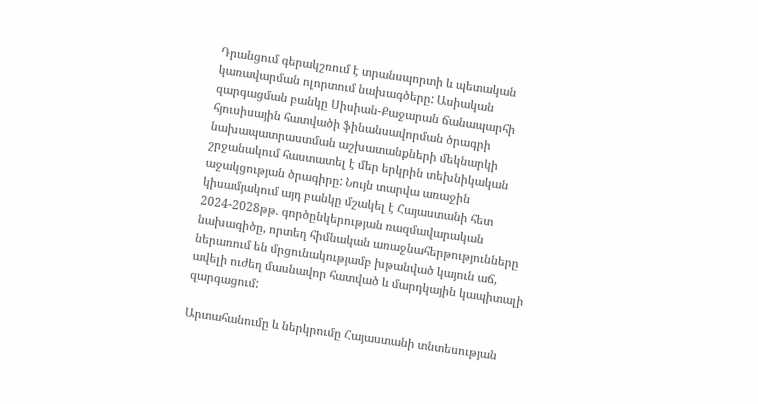Դրանցում գերակշռում է տրանսպորտի և պետական կառավարման ոլորտում նախագծերը: Ասիական զարգացման բանկը Սիսիան-Քաջարան ճանապարհի հյուսիսային հատվածի ֆինանսավորման ծրագրի նախապատրաստման աշխատանքների մեկնարկի շրջանակում հաստատել է մեր երկրին տեխնիկական աջակցության ծրագիրը: Նույն տարվա առաջին կիսամյակում այդ բանկը մշակել է Հայաստանի հետ 2024-2028թթ. գործընկերության ռազմավարական նախագիծը, որտեղ հիմնական առաջնահերթությունները ներառում են մրցունակությամբ խթանված կայուն աճ, ավելի ուժեղ մասնավոր հատված և մարդկային կապիտալի զարգացում:

Արտահանումը և ներկրումը Հայաստանի տնտեսության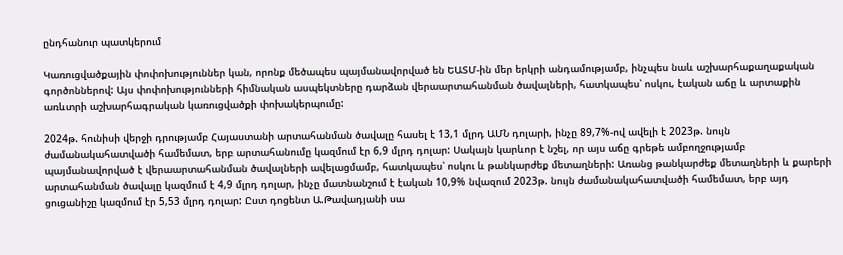ընդհանուր պատկերում

Կառուցվածքային փոփոխություններ կան, որոնք մեծապես պայմանավորված են ԵԱՏՄ-ին մեր երկրի անդամությամբ, ինչպես նաև աշխարհաքաղաքական գործոններով: Այս փոփոխությունների հիմնական ասպեկտները դարձան վերաարտահանման ծավալների, հատկապես՝ ոսկու, էական աճը և արտաքին առևտրի աշխարհագրական կառուցվածքի փոխակերպումը:

2024թ. հունիսի վերջի դրությամբ Հայաստանի արտահանման ծավալը հասել է 13,1 մլրդ ԱՄՆ դոլարի, ինչը 89,7%-ով ավելի է 2023թ. նույն ժամանակահատվածի համեմատ, երբ արտահանումը կազմում էր 6,9 մլրդ դոլար: Սակայն կարևոր է նշել, որ այս աճը գրեթե ամբողջությամբ պայմանավորված է վերաարտահանման ծավալների ավելացմամբ, հատկապես՝ ոսկու և թանկարժեք մետաղների: Առանց թանկարժեք մետաղների և քարերի արտահանման ծավալը կազմում է 4,9 մլրդ դոլար, ինչը մատնանշում է էական 10,9% նվազում 2023թ. նույն ժամանակահատվածի համեմատ, երբ այդ ցուցանիշը կազմում էր 5,53 մլրդ դոլար: Ըստ դոցենտ Ա.Թավադյանի սա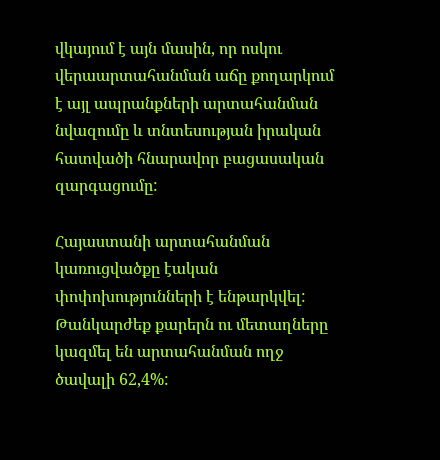վկայում է այն մասին, որ ոսկու վերաարտահանման աճը քողարկում է այլ ապրանքների արտահանման նվազումը և տնտեսության իրական հատվածի հնարավոր բացասական զարգացումը:

Հայաստանի արտահանման կառուցվածքը էական փոփոխությունների է ենթարկվել: Թանկարժեք քարերն ու մետաղները կազմել են արտահանման ողջ ծավալի 62,4%: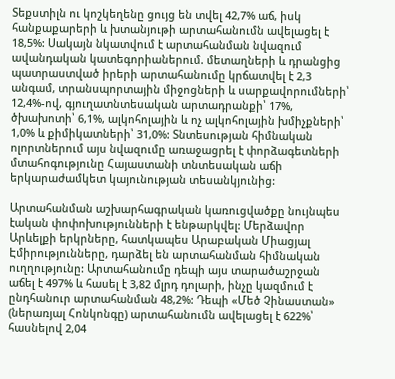Տեքստիլն ու կոշկեղենը ցույց են տվել 42,7% աճ, իսկ հանքաքարերի և խտանյութի արտահանումն ավելացել է 18,5%: Սակայն նկատվում է արտահանման նվազում ավանդական կատեգորիաներում. մետաղների և դրանցից պատրաստված իրերի արտահանումը կրճատվել է 2,3 անգամ, տրանսպորտային միջոցների և սարքավորումների՝ 12,4%-ով, գյուղատնտեսական արտադրանքի՝ 17%, ծխախոտի՝ 6,1%, ալկոհոլային և ոչ ալկոհոլային խմիչքների՝ 1,0% և քիմիկատների՝ 31,0%: Տնտեսության հիմնական ոլորտներում այս նվազումը առաջացրել է փորձագետների մտահոգությունը Հայաստանի տնտեսական աճի երկարաժամկետ կայունության տեսանկյունից:

Արտահանման աշխարհագրական կառուցվածքը նույնպես էական փոփոխությունների է ենթարկվել: Մերձավոր Արևելքի երկրները, հատկապես Արաբական Միացյալ Էմիրությունները, դարձել են արտահանման հիմնական ուղղությունը: Արտահանումը դեպի այս տարածաշրջան աճել է 497% և հասել է 3,82 մլրդ դոլարի, ինչը կազմում է ընդհանուր արտահանման 48,2%: Դեպի «Մեծ Չինաստան» (ներառյալ Հոնկոնգը) արտահանումն ավելացել է 622%՝ հասնելով 2,04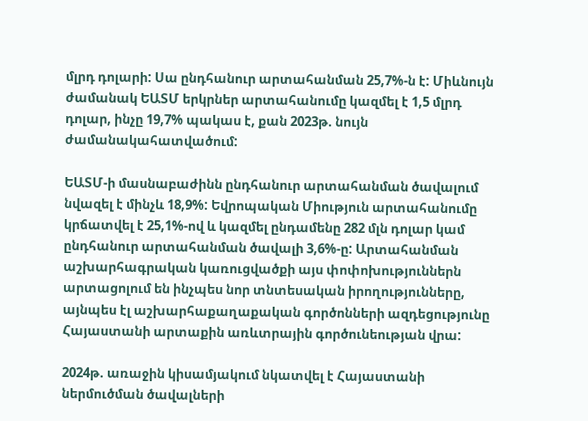մլրդ դոլարի: Սա ընդհանուր արտահանման 25,7%-ն է: Միևնույն ժամանակ ԵԱՏՄ երկրներ արտահանումը կազմել է 1,5 մլրդ դոլար, ինչը 19,7% պակաս է, քան 2023թ. նույն ժամանակահատվածում:

ԵԱՏՄ-ի մասնաբաժինն ընդհանուր արտահանման ծավալում նվազել է մինչև 18,9%: Եվրոպական Միություն արտահանումը կրճատվել է 25,1%-ով և կազմել ընդամենը 282 մլն դոլար կամ ընդհանուր արտահանման ծավալի 3,6%-ը: Արտահանման աշխարհագրական կառուցվածքի այս փոփոխություններն արտացոլում են ինչպես նոր տնտեսական իրողությունները, այնպես էլ աշխարհաքաղաքական գործոնների ազդեցությունը Հայաստանի արտաքին առևտրային գործունեության վրա:

2024թ. առաջին կիսամյակում նկատվել է Հայաստանի ներմուծման ծավալների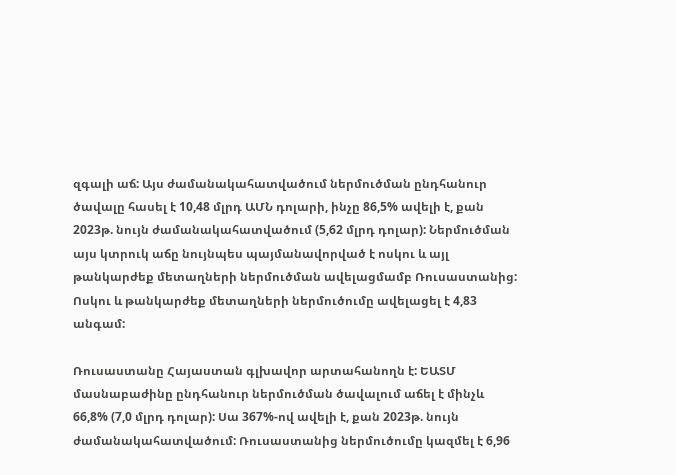զգալի աճ: Այս ժամանակահատվածում ներմուծման ընդհանուր ծավալը հասել է 10,48 մլրդ ԱՄՆ դոլարի, ինչը 86,5% ավելի է, քան 2023թ. նույն ժամանակահատվածում (5,62 մլրդ դոլար): Ներմուծման այս կտրուկ աճը նույնպես պայմանավորված է ոսկու և այլ թանկարժեք մետաղների ներմուծման ավելացմամբ Ռուսաստանից: Ոսկու և թանկարժեք մետաղների ներմուծումը ավելացել է 4,83 անգամ:

Ռուսաստանը Հայաստան գլխավոր արտահանողն է: ԵԱՏՄ մասնաբաժինը ընդհանուր ներմուծման ծավալում աճել է մինչև 66,8% (7,0 մլրդ դոլար): Սա 367%-ով ավելի է, քան 2023թ. նույն ժամանակահատվածում: Ռուսաստանից ներմուծումը կազմել է 6,96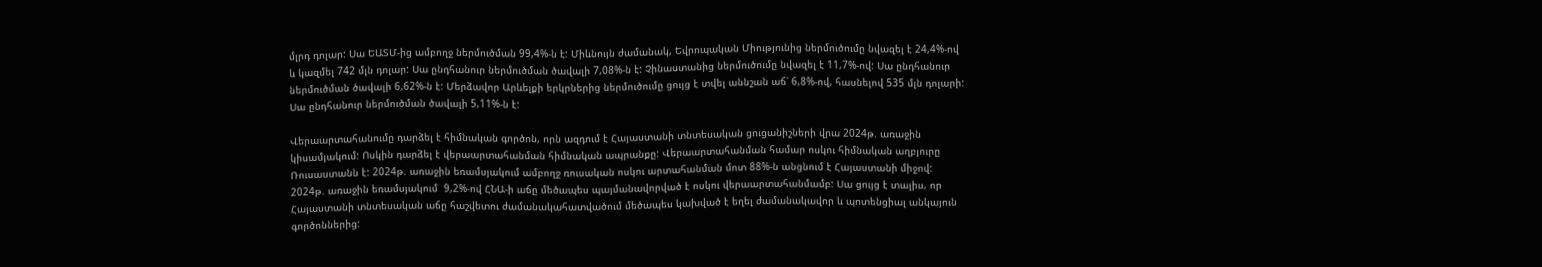մլրդ դոլար: Սա ԵԱՏՄ-ից ամբողջ ներմուծման 99,4%-ն է: Միևնույն ժամանակ, Եվրոպական Միությունից ներմուծումը նվազել է 24,4%-ով և կազմել 742 մլն դոլար: Սա ընդհանուր ներմուծման ծավալի 7,08%-ն է: Չինաստանից ներմուծումը նվազել է 11,7%-ով: Սա ընդհանուր ներմուծման ծավալի 6,62%-ն է: Մերձավոր Արևելքի երկրներից ներմուծումը ցույց է տվել աննշան աճ՝ 6,8%-ով, հասնելով 535 մլն դոլարի: Սա ընդհանուր ներմուծման ծավալի 5,11%-ն է:

Վերաարտահանումը դարձել է հիմնական գործոն, որն ազդում է Հայաստանի տնտեսական ցուցանիշների վրա 2024թ. առաջին կիսամյակում: Ոսկին դարձել է վերաարտահանման հիմնական ապրանքը: Վերաարտահանման համար ոսկու հիմնական աղբյուրը Ռուսաստանն է: 2024թ. առաջին եռամսյակում ամբողջ ռուսական ոսկու արտահանման մոտ 88%-ն անցնում է Հայաստանի միջով: 2024թ. առաջին եռամսյակում  9,2%-ով ՀՆԱ-ի աճը մեծապես պայմանավորված է ոսկու վերաարտահանմամբ: Սա ցույց է տալիս, որ Հայաստանի տնտեսական աճը հաշվետու ժամանակահատվածում մեծապես կախված է եղել ժամանակավոր և պոտենցիալ անկայուն գործոններից: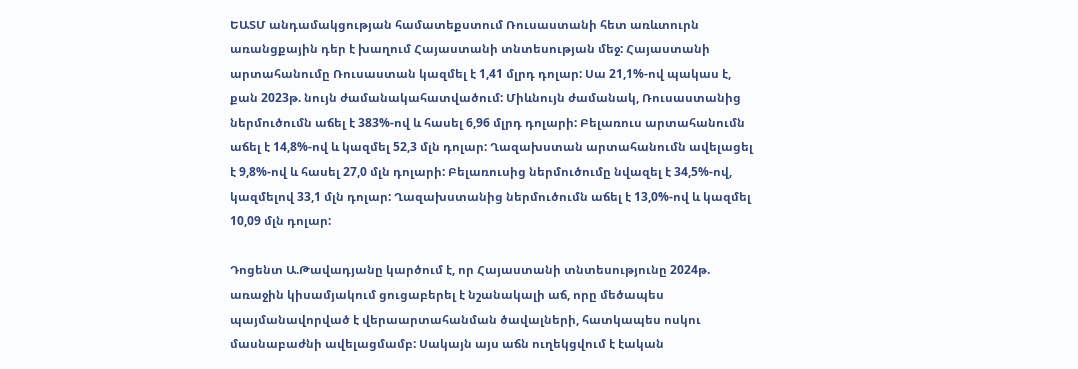ԵԱՏՄ անդամակցության համատեքստում Ռուսաստանի հետ առևտուրն առանցքային դեր է խաղում Հայաստանի տնտեսության մեջ: Հայաստանի արտահանումը Ռուսաստան կազմել է 1,41 մլրդ դոլար: Սա 21,1%-ով պակաս է, քան 2023թ. նույն ժամանակահատվածում: Միևնույն ժամանակ, Ռուսաստանից ներմուծումն աճել է 383%-ով և հասել 6,96 մլրդ դոլարի: Բելառուս արտահանումն աճել է 14,8%-ով և կազմել 52,3 մլն դոլար: Ղազախստան արտահանումն ավելացել է 9,8%-ով և հասել 27,0 մլն դոլարի: Բելառուսից ներմուծումը նվազել է 34,5%-ով, կազմելով 33,1 մլն դոլար: Ղազախստանից ներմուծումն աճել է 13,0%-ով և կազմել 10,09 մլն դոլար:

Դոցենտ Ա.Թավադյանը կարծում է, որ Հայաստանի տնտեսությունը 2024թ. առաջին կիսամյակում ցուցաբերել է նշանակալի աճ, որը մեծապես պայմանավորված է վերաարտահանման ծավալների, հատկապես ոսկու մասնաբաժնի ավելացմամբ: Սակայն այս աճն ուղեկցվում է էական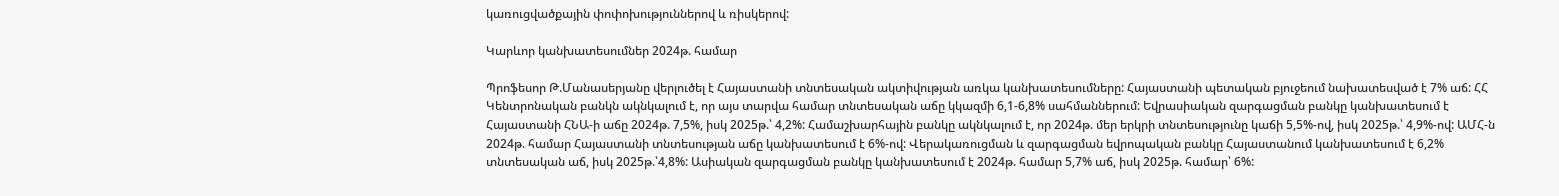կառուցվածքային փոփոխություններով և ռիսկերով:

Կարևոր կանխատեսումներ 2024թ. համար

Պրոֆեսոր Թ.Մանասերյանը վերլուծել է Հայաստանի տնտեսական ակտիվության առկա կանխատեսումները: Հայաստանի պետական բյուջեում նախատեսված է 7% աճ: ՀՀ Կենտրոնական բանկն ակնկալում է, որ այս տարվա համար տնտեսական աճը կկազմի 6,1-6,8% սահմաններում: Եվրասիական զարգացման բանկը կանխատեսում է Հայաստանի ՀՆԱ-ի աճը 2024թ. 7,5%, իսկ 2025թ.՝ 4,2%: Համաշխարհային բանկը ակնկալում է, որ 2024թ. մեր երկրի տնտեսությունը կաճի 5,5%-ով, իսկ 2025թ.՝ 4,9%-ով: ԱՄՀ-ն 2024թ. համար Հայաստանի տնտեսության աճը կանխատեսում է 6%-ով: Վերակառուցման և զարգացման եվրոպական բանկը Հայաստանում կանխատեսում է 6,2% տնտեսական աճ, իսկ 2025թ.՝4,8%: Ասիական զարգացման բանկը կանխատեսում է 2024թ. համար 5,7% աճ, իսկ 2025թ. համար՝ 6%: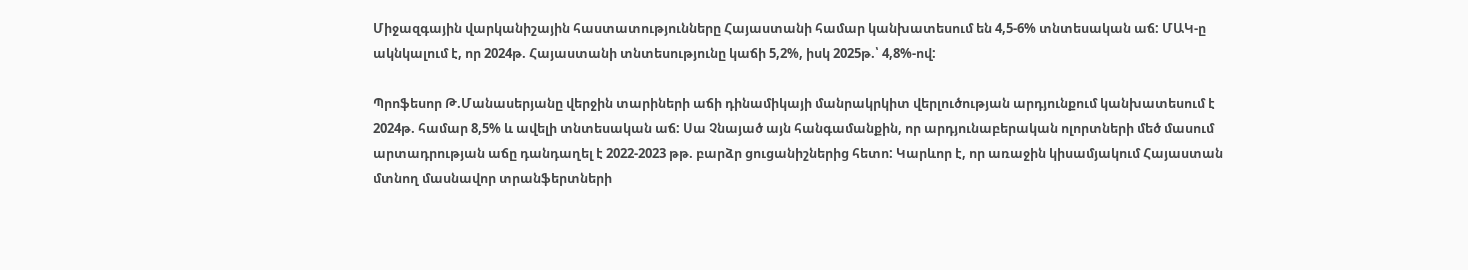Միջազգային վարկանիշային հաստատությունները Հայաստանի համար կանխատեսում են 4,5-6% տնտեսական աճ: ՄԱԿ-ը ակնկալում է, որ 2024թ. Հայաստանի տնտեսությունը կաճի 5,2%, իսկ 2025թ.՝ 4,8%-ով:

Պրոֆեսոր Թ.Մանասերյանը վերջին տարիների աճի դինամիկայի մանրակրկիտ վերլուծության արդյունքում կանխատեսում է 2024թ. համար 8,5% և ավելի տնտեսական աճ: Սա Չնայած այն հանգամանքին, որ արդյունաբերական ոլորտների մեծ մասում արտադրության աճը դանդաղել է 2022-2023 թթ. բարձր ցուցանիշներից հետո: Կարևոր է, որ առաջին կիսամյակում Հայաստան մտնող մասնավոր տրանֆերտների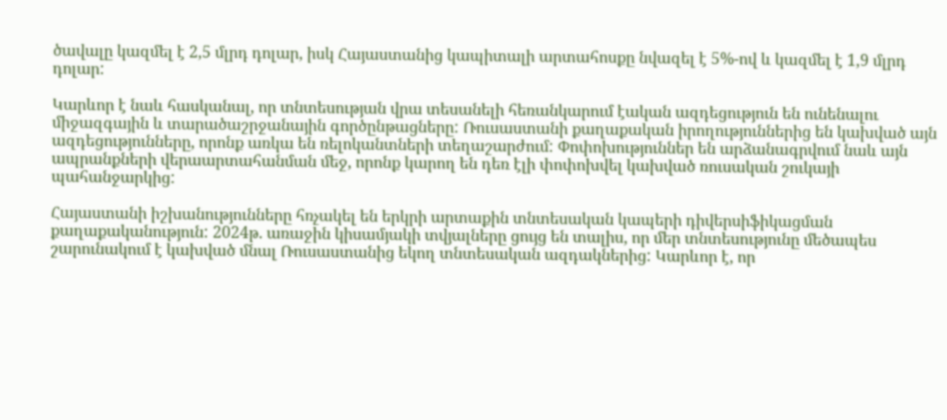ծավալը կազմել է 2,5 մլրդ դոլար, իսկ Հայաստանից կապիտալի արտահոսքը նվազել է 5%-ով և կազմել է 1,9 մլրդ դոլար:

Կարևոր է նաև հասկանալ, որ տնտեսության վրա տեսանելի հեռանկարում էական ազդեցություն են ունենալու միջազգային և տարածաշրջանային գործընթացները: Ռուսաստանի քաղաքական իրողություններից են կախված այն ազդեցությունները, որոնք առկա են ռելոկանտների տեղաշարժում: Փոփոխություններ են արձանագրվում նաև այն ապրանքների վերաարտահանման մեջ, որոնք կարող են դեռ էլի փոփոխվել կախված ռուսական շուկայի պահանջարկից:

Հայաստանի իշխանությունները հռչակել են երկրի արտաքին տնտեսական կապերի դիվերսիֆիկացման քաղաքականություն: 2024թ. առաջին կիսամյակի տվյալները ցույց են տալիս, որ մեր տնտեսությունը մեծապես շարունակում է կախված մնալ Ռուսաստանից եկող տնտեսական ազդակներից: Կարևոր է, որ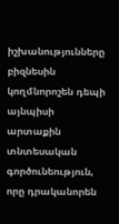իշխանությունները բիզնեսին կողմնորոշեն դեպի այնպիսի արտաքին տնտեսական գործունեություն, որը դրականորեն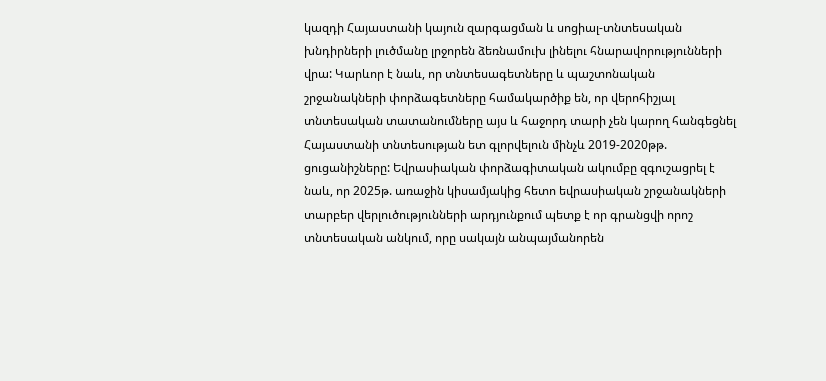կազդի Հայաստանի կայուն զարգացման և սոցիալ-տնտեսական խնդիրների լուծմանը լրջորեն ձեռնամուխ լինելու հնարավորությունների վրա: Կարևոր է նաև, որ տնտեսագետները և պաշտոնական շրջանակների փորձագետները համակարծիք են, որ վերոհիշյալ տնտեսական տատանումները այս և հաջորդ տարի չեն կարող հանգեցնել Հայաստանի տնտեսության ետ գլորվելուն մինչև 2019-2020թթ. ցուցանիշները: Եվրասիական փորձագիտական ակումբը զգուշացրել է նաև, որ 2025թ. առաջին կիսամյակից հետո եվրասիական շրջանակների տարբեր վերլուծությունների արդյունքում պետք է որ գրանցվի որոշ տնտեսական անկում, որը սակայն անպայմանորեն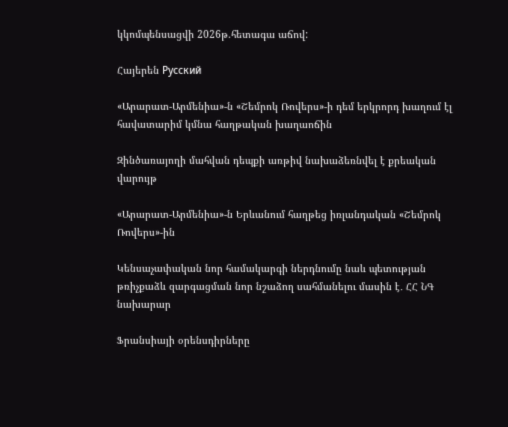կկոմպենսացվի 2026թ.հետագա աճով:

Հայերեն Русский

«Արարատ-Արմենիա»-ն «Շեմրոկ Ռովերս»-ի դեմ երկրորդ խաղում էլ հավատարիմ կմնա հաղթական խաղաոճին

Զինծառայողի մահվան դեպքի առթիվ նախաձեռնվել է քրեական վարույթ

«Արարատ-Արմենիա»-ն Երևանում հաղթեց իռլանդական «Շեմրոկ Ռովերս»-ին

Կենսաչափական նոր համակարգի ներդնումը նաև պետության թռիչքաձև զարգացման նոր նշաձող սահմանելու մասին է․ ՀՀ ՆԳ նախարար

Ֆրանսիայի օրենսդիրները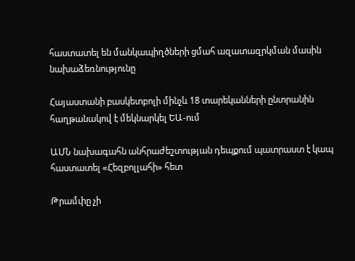հաստատել են մանկապիղծների ցմահ ազատազրկման մասին նախաձեռնությունը

Հայաստանի բասկետբոլի մինչև 18 տարեկանների ընտրանին հաղթանակով է մեկնարկել ԵԱ-ում

ԱՄՆ նախագահն անհրաժեշտության դեպքում պատրաստ է կապ հաստատել «Հեզբոլլահի» հետ

Թրամփը չի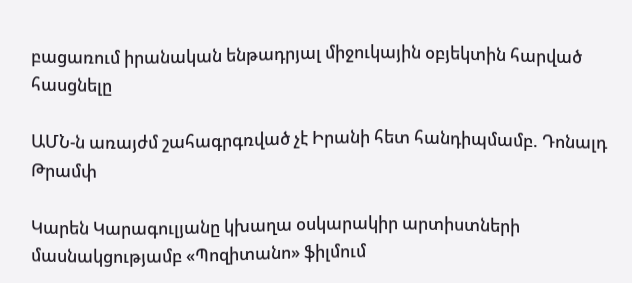բացառում իրանական ենթադրյալ միջուկային օբյեկտին հարված հասցնելը

ԱՄՆ-ն առայժմ շահագրգռված չէ Իրանի հետ հանդիպմամբ. Դոնալդ Թրամփ

Կարեն Կարագուլյանը կխաղա օսկարակիր արտիստների մասնակցությամբ «Պոզիտանո» ֆիլմում